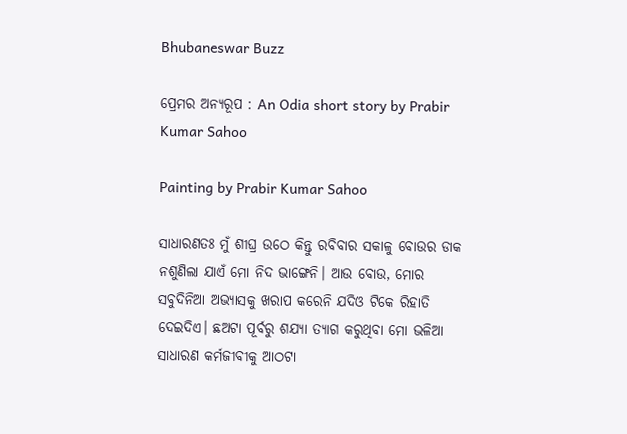Bhubaneswar Buzz

ପ୍ରେମର ଅନ୍ୟରୂପ : An Odia short story by Prabir Kumar Sahoo

Painting by Prabir Kumar Sahoo

ସାଧାରଣତଃ ମୁଁ ଶୀଘ୍ର ଉଠେ କିନ୍ତୁ ରବିବାର ସକାଳୁ ବୋଉର ଡାକ ନଶୁଣିଲା ଯାଏଁ ମୋ ନିଦ ଭାଙ୍ଗେନି। ଆଉ ବୋଉ, ମୋର ସବୁଦିନିଆ ଅଭ୍ୟାସକୁ ଖରାପ କରେନି ଯଦିଓ ଟିକେ ରିହାତି ଦେଇଦିଏ। ଛଅଟା ପୂର୍ବରୁ ଶଯ୍ୟା ତ୍ୟାଗ କରୁଥିବା ମୋ ଭଳିଆ ସାଧାରଣ କର୍ମଜୀବୀକୁ ଆଠଟା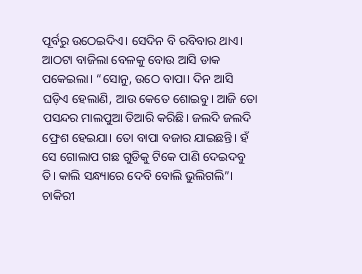ପୂର୍ବରୁ ଉଠେଇଦିଏ। ସେଦିନ ବି ରବିବାର ଥାଏ। ଆଠଟା ବାଜିଲା ବେଳକୁ ବୋଉ ଆସି ଡାକ ପକେଇଲା। “ସୋନୁ, ଉଠେ ବାପା। ଦିନ ଆସି ଘଡ଼ିଏ ହେଲାଣି, ଆଉ କେତେ ଶୋଇବୁ। ଆଜି ତୋ ପସନ୍ଦର ମାଲପୁଆ ତିଆରି କରିଛି। ଜଲଦି ଜଲଦି ଫ୍ରେଶ ହେଇଯା। ତୋ ବାପା ବଜାର ଯାଇଛନ୍ତି। ହଁ ସେ ଗୋଲାପ ଗଛ ଗୁଡିକୁ ଟିକେ ପାଣି ଦେଇଦବୁ ତି। କାଲି ସନ୍ଧ୍ୟାରେ ଦେବି ବୋଲି ଭୁଲିଗଲି”। ଚାକିରୀ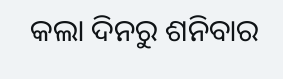କଲା ଦିନରୁ ଶନିବାର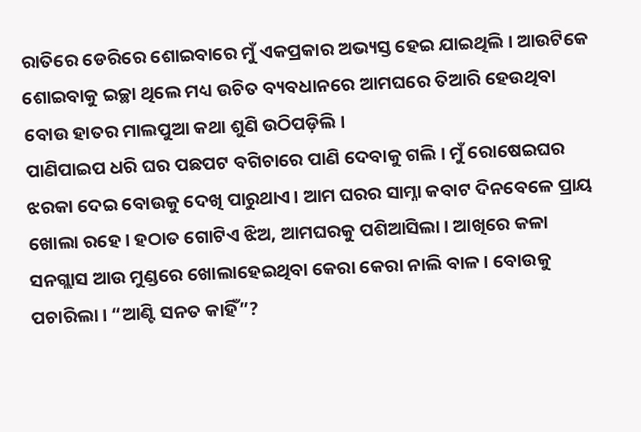ରାତିରେ ଡେରିରେ ଶୋଇବାରେ ମୁଁ ଏକପ୍ରକାର ଅଭ୍ୟସ୍ତ ହେଇ ଯାଇଥିଲି। ଆଉଟିକେ ଶୋଇବାକୁ ଇଚ୍ଛା ଥିଲେ ମଧ୍ୟ ଉଚିତ ବ୍ୟବଧାନରେ ଆମଘରେ ତିଆରି ହେଉଥିବା ବୋଉ ହାତର ମାଲପୁଆ କଥା ଶୁଣି ଉଠିପଡ଼ିଲି।
ପାଣିପାଇପ ଧରି ଘର ପଛପଟ ବଗିଚାରେ ପାଣି ଦେବାକୁ ଗଲି। ମୁଁ ରୋଷେଇଘର ଝରକା ଦେଇ ବୋଉକୁ ଦେଖି ପାରୁଥାଏ। ଆମ ଘରର ସାମ୍ନା କବାଟ ଦିନବେଳେ ପ୍ରାୟ ଖୋଲା ରହେ। ହଠାତ ଗୋଟିଏ ଝିଅ, ଆମଘରକୁ ପଶିଆସିଲା। ଆଖିରେ କଳା ସନଗ୍ଲାସ ଆଉ ମୁଣ୍ଡରେ ଖୋଲାହେଇଥିବା କେରା କେରା ନାଲି ବାଳ। ବୋଉକୁ ପଚାରିଲା। “ଆଣ୍ଟି ସନତ କାହିଁ”?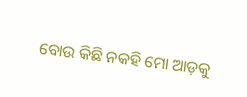ବୋଉ କିଛି ନକହି ମୋ ଆଡ଼କୁ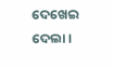ଦେଖେଇ ଦେଲା।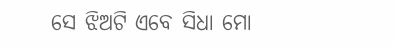ସେ ଝିଅଟି ଏବେ ସିଧା ମୋ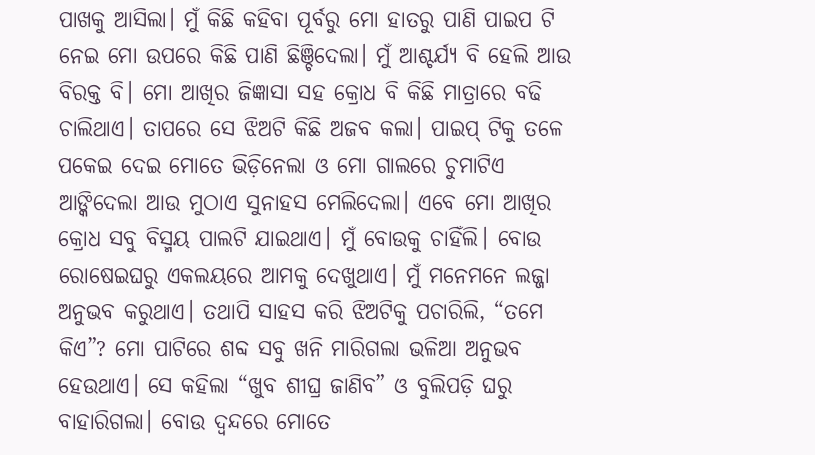ପାଖକୁ ଆସିଲା। ମୁଁ କିଛି କହିବା ପୂର୍ବରୁ ମୋ ହାତରୁ ପାଣି ପାଇପ ଟି ନେଇ ମୋ ଉପରେ କିଛି ପାଣି ଛିଞ୍ଚିଦେଲା। ମୁଁ ଆଶ୍ଚର୍ଯ୍ୟ ବି ହେଲି ଆଉ ବିରକ୍ତ ବି। ମୋ ଆଖିର ଜିଜ୍ଞାସା ସହ କ୍ରୋଧ ବି କିଛି ମାତ୍ରାରେ ବଢି ଚାଲିଥାଏ। ତାପରେ ସେ ଝିଅଟି କିଛି ଅଜବ କଲା। ପାଇପ୍ ଟିକୁ ତଳେ ପକେଇ ଦେଇ ମୋତେ ଭିଡ଼ିନେଲା ଓ ମୋ ଗାଲରେ ଚୁମାଟିଏ ଆଙ୍କିଦେଲା ଆଉ ମୁଠାଏ ସୁନାହସ ମେଲିଦେଲା। ଏବେ ମୋ ଆଖିର କ୍ରୋଧ ସବୁ ବିସ୍ମୟ ପାଲଟି ଯାଇଥାଏ। ମୁଁ ବୋଉକୁ ଚାହିଁଲି। ବୋଉ ରୋଷେଇଘରୁ ଏକଲୟରେ ଆମକୁ ଦେଖୁଥାଏ। ମୁଁ ମନେମନେ ଲଜ୍ଜା ଅନୁଭବ କରୁଥାଏ। ତଥାପି ସାହସ କରି ଝିଅଟିକୁ ପଚାରିଲି, “ତମେ କିଏ”? ମୋ ପାଟିରେ ଶବ୍ଦ ସବୁ ଖନି ମାରିଗଲା ଭଳିଆ ଅନୁଭବ ହେଉଥାଏ। ସେ କହିଲା “ଖୁବ ଶୀଘ୍ର ଜାଣିବ” ଓ ବୁଲିପଡ଼ି ଘରୁ ବାହାରିଗଲା। ବୋଉ ଦ୍ଵନ୍ଦରେ ମୋତେ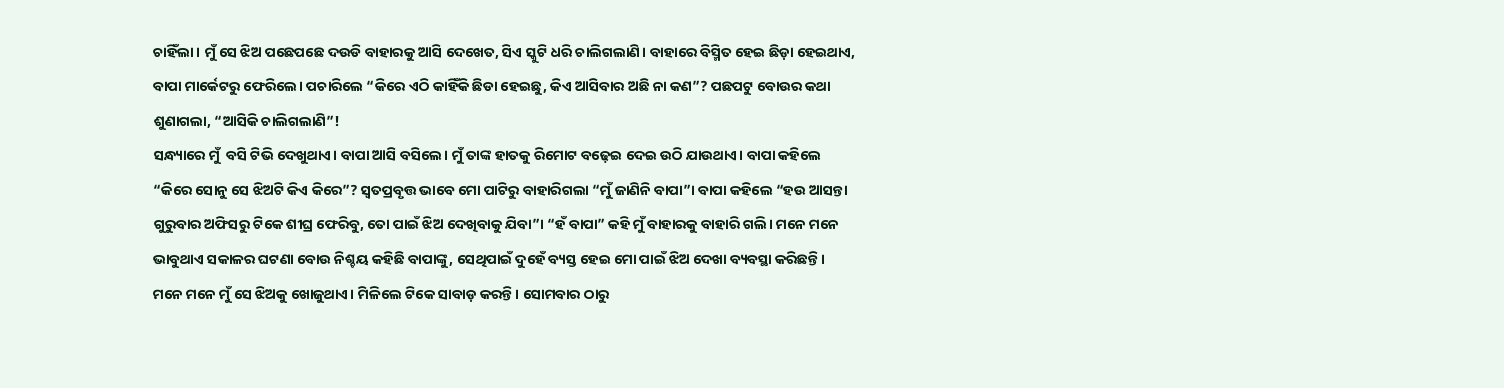ଚାହିଁଲା। ମୁଁ ସେ ଝିଅ ପଛେପଛେ ଦଉଡି ବାହାରକୁ ଆସି ଦେଖେତ, ସିଏ ସ୍କୁଟି ଧରି ଚାଲିଗଲାଣି। ବାହାରେ ବିସ୍ମିତ ହେଇ ଛିଡ଼ା ହେଇଥାଏ, ବାପା ମାର୍କେଟରୁ ଫେରିଲେ। ପଚାରିଲେ “କିରେ ଏଠି କାହିଁକି ଛିଡା ହେଇଛୁ, କିଏ ଆସିବାର ଅଛି ନା କଣ”? ପଛପଟୁ ବୋଉର କଥା ଶୁଣାଗଲା, “ଆସିକି ଚାଲିଗଲାଣି”!
ସନ୍ଧ୍ୟାରେ ମୁଁ  ବସି ଟିଭି ଦେଖୁଥାଏ। ବାପା ଆସି ବସିଲେ। ମୁଁ ତାଙ୍କ ହାତକୁ ରିମୋଟ ବଢ଼େଇ ଦେଇ ଉଠି ଯାଉଥାଏ। ବାପା କହିଲେ “କିରେ ସୋନୁ ସେ ଝିଅଟି କିଏ କିରେ”? ସ୍ବତପ୍ରବୃତ୍ତ ଭାବେ ମୋ ପାଟିରୁ ବାହାରିଗଲା “ମୁଁ ଜାଣିନି ବାପା”। ବାପା କହିଲେ “ହଉ ଆସନ୍ତା ଗୁରୁବାର ଅଫିସରୁ ଟିକେ ଶୀଘ୍ର ଫେରିବୁ, ତୋ ପାଇଁ ଝିଅ ଦେଖିବାକୁ ଯିବା”। “ହଁ ବାପା” କହି ମୁଁ ବାହାରକୁ ବାହାରି ଗଲି। ମନେ ମନେ ଭାବୁଥାଏ ସକାଳର ଘଟଣା ବୋଉ ନିଶ୍ଚୟ କହିଛି ବାପାଙ୍କୁ, ସେଥିପାଇଁ ଦୁହେଁ ବ୍ୟସ୍ତ ହେଇ ମୋ ପାଇଁ ଝିଅ ଦେଖା ବ୍ୟବସ୍ଥା କରିଛନ୍ତି। ମନେ ମନେ ମୁଁ ସେ ଝିଅକୁ ଖୋଜୁଥାଏ। ମିଳିଲେ ଟିକେ ସାବାଡ଼ କରନ୍ତି। ସୋମବାର ଠାରୁ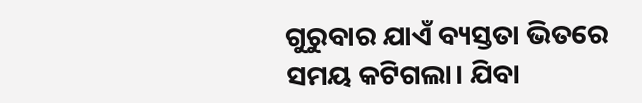ଗୁରୁବାର ଯାଏଁ ବ୍ୟସ୍ତତା ଭିତରେ ସମୟ କଟିଗଲା। ଯିବା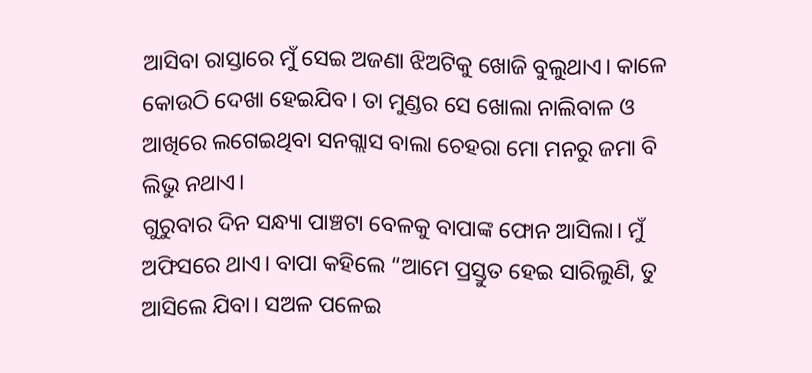ଆସିବା ରାସ୍ତାରେ ମୁଁ ସେଇ ଅଜଣା ଝିଅଟିକୁ ଖୋଜି ବୁଲୁଥାଏ। କାଳେ କୋଉଠି ଦେଖା ହେଇଯିବ। ତା ମୁଣ୍ଡର ସେ ଖୋଲା ନାଲିବାଳ ଓ ଆଖିରେ ଲଗେଇଥିବା ସନଗ୍ଲାସ ବାଲା ଚେହରା ମୋ ମନରୁ ଜମା ବି ଲିଭୁ ନଥାଏ।
ଗୁରୁବାର ଦିନ ସନ୍ଧ୍ୟା ପାଞ୍ଚଟା ବେଳକୁ ବାପାଙ୍କ ଫୋନ ଆସିଲା। ମୁଁ ଅଫିସରେ ଥାଏ। ବାପା କହିଲେ “ଆମେ ପ୍ରସ୍ତୁତ ହେଇ ସାରିଲୁଣି, ତୁ ଆସିଲେ ଯିବା। ସଅଳ ପଳେଇ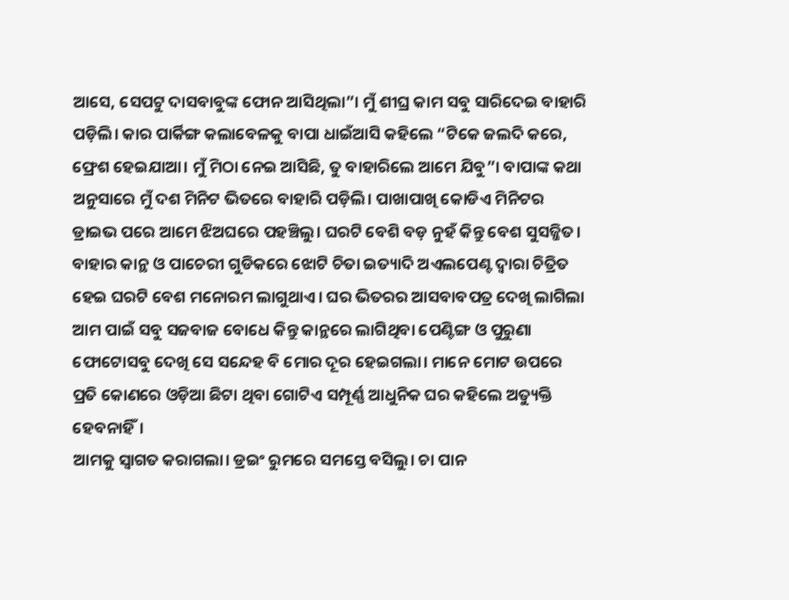ଆସେ, ସେପଟୁ ଦାସବାବୁଙ୍କ ଫୋନ ଆସିଥିଲା”। ମୁଁ ଶୀଘ୍ର କାମ ସବୁ ସାରିଦେଇ ବାହାରି ପଡ଼ିଲି। କାର ପାର୍କିଙ୍ଗ କଲାବେଳକୁ ବାପା ଧାଇଁଆସି କହିଲେ “ଟିକେ ଜଲଦି କରେ, ଫ୍ରେଶ ହେଇଯାଆ। ମୁଁ ମିଠା ନେଇ ଆସିଛି, ତୁ ବାହାରିଲେ ଆମେ ଯିବୁ”। ବାପାଙ୍କ କଥା ଅନୁସାରେ ମୁଁ ଦଶ ମିନିଟ ଭିତରେ ବାହାରି ପଡ଼ିଲି। ପାଖାପାଖି କୋଡିଏ ମିନିଟର ଡ୍ରାଇଭ ପରେ ଆମେ ଝିଅଘରେ ପହଞ୍ଚିଲୁ। ଘରଟି ବେଶି ବଡ଼ ନୁହଁ କିନ୍ତୁ ବେଶ ସୁସଜ୍ଜିତ। ବାହାର କାନ୍ଥ ଓ ପାଚେରୀ ଗୁଡିକରେ ଝୋଟି ଚିତା ଇତ୍ୟାଦି ଅଏଲପେଣ୍ଟ ଦ୍ୱାରା ଚିତ୍ରିତ ହେଇ ଘରଟି ବେଶ ମନୋରମ ଲାଗୁଥାଏ। ଘର ଭିତରର ଆସବାବପତ୍ର ଦେଖି ଲାଗିଲା ଆମ ପାଇଁ ସବୁ ସଜବାଜ ବୋଧେ କିନ୍ତୁ କାନ୍ଥରେ ଲାଗିଥିବା ପେଣ୍ଟିଙ୍ଗ ଓ ପୁରୁଣା ଫୋଟୋସବୁ ଦେଖି ସେ ସନ୍ଦେହ ବି ମୋର ଦୂର ହେଇଗଲା। ମାନେ ମୋଟ ଉପରେ ପ୍ରତି କୋଣରେ ଓଡ଼ିଆ ଛିଟା ଥିବା ଗୋଟିଏ ସମ୍ପୂର୍ଣ୍ଣ ଆଧୁନିକ ଘର କହିଲେ ଅତ୍ୟୁକ୍ତି ହେବନାହିଁ।
ଆମକୁ ସ୍ୱାଗତ କରାଗଲା। ଡ୍ରଇଂ ରୁମରେ ସମସ୍ତେ ବସିଲୁ। ଚା ପାନ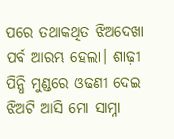ପରେ ତଥାକଥିତ ଝିଅଦେଖା ପର୍ବ ଆରମ୍ଭ ହେଲା। ଶାଢ଼ୀ ପିନ୍ଧି ମୁଣ୍ଡରେ ଓଢଣୀ ଦେଇ ଝିଅଟି ଆସି ମୋ ସାମ୍ନା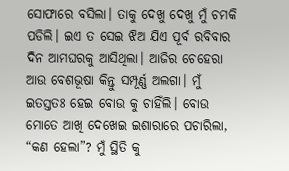ସୋଫାରେ ବସିଲା। ତାକୁ ଦେଖୁ ଦେଖୁ ମୁଁ ଚମକି ପଡିଲି। ଇଏ ତ ସେଇ ଝିଅ ଯିଏ ପୂର୍ବ ରବିବାର ଦିନ ଆମଘରକୁ ଆସିଥିଲା। ଆଜିର ଚେହେରା ଆଉ ବେଶଭୂଷା କିନ୍ତୁ ସମ୍ପୂର୍ଣ୍ଣ ଅଲଗା। ମୁଁ ଇତସ୍ତତଃ ହେଇ ବୋଉ କୁ ଚାହିଁଲି। ବୋଉ ମୋତେ ଆଖି ଦେଖେଇ ଇଶାରାରେ ପଚାରିଲା, “କଣ ହେଲା”? ମୁଁ ସ୍ଥିତି କୁ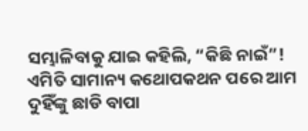ସମ୍ଭାଳିବାକୁ ଯାଇ କହିଲି, “କିଛି ନାଇଁ”! ଏମିତି ସାମାନ୍ୟ କଥୋପକଥନ ପରେ ଆମ ଦୁହିଁଙ୍କୁ ଛାଡି ବାପା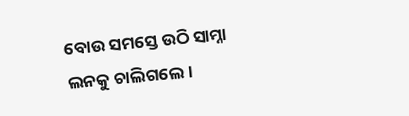ବୋଉ ସମସ୍ତେ ଉଠି ସାମ୍ନା ଲନକୁ ଚାଲିଗଲେ।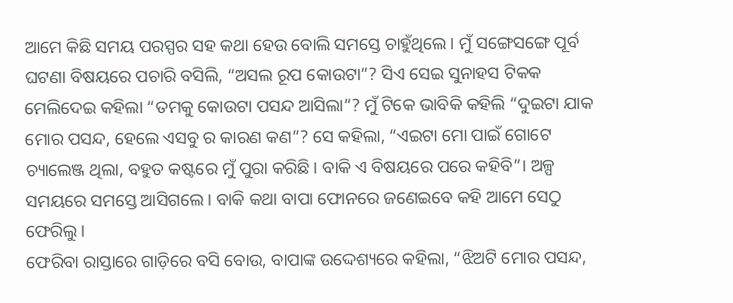ଆମେ କିଛି ସମୟ ପରସ୍ପର ସହ କଥା ହେଉ ବୋଲି ସମସ୍ତେ ଚାହୁଁଥିଲେ। ମୁଁ ସଙ୍ଗେସଙ୍ଗେ ପୂର୍ବ ଘଟଣା ବିଷୟରେ ପଚାରି ବସିଲି, “ଅସଲ ରୂପ କୋଉଟା”? ସିଏ ସେଇ ସୁନାହସ ଟିକକ ମେଲିଦେଇ କହିଲା “ତମକୁ କୋଉଟା ପସନ୍ଦ ଆସିଲା”? ମୁଁ ଟିକେ ଭାବିକି କହିଲି “ଦୁଇଟା ଯାକ ମୋର ପସନ୍ଦ, ହେଲେ ଏସବୁ ର କାରଣ କଣ”? ସେ କହିଲା, “ଏଇଟା ମୋ ପାଇଁ ଗୋଟେ ଚ୍ୟାଲେଞ୍ଜ ଥିଲା, ବହୁତ କଷ୍ଟରେ ମୁଁ ପୁରା କରିଛି। ବାକି ଏ ବିଷୟରେ ପରେ କହିବି”। ଅଳ୍ପ ସମୟରେ ସମସ୍ତେ ଆସିଗଲେ। ବାକି କଥା ବାପା ଫୋନରେ ଜଣେଇବେ କହି ଆମେ ସେଠୁ ଫେରିଲୁ।
ଫେରିବା ରାସ୍ତାରେ ଗାଡ଼ିରେ ବସି ବୋଉ, ବାପାଙ୍କ ଉଦ୍ଦେଶ୍ୟରେ କହିଲା, “ଝିଅଟି ମୋର ପସନ୍ଦ,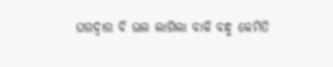ଘରଦ୍ୱାର ବି ଭଲ ଲାଗିଲା ବାକି ବନ୍ଧୁ କେମିତି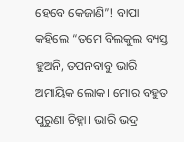ହେବେ କେଜାଣି”! ବାପା କହିଲେ “ତମେ ବିଲକୁଲ ବ୍ୟସ୍ତ ହୁଅନି, ତପନବାବୁ ଭାରି ଅମାୟିକ ଲୋକ। ମୋର ବହୁତ ପୁରୁଣା ଚିହ୍ନା। ଭାରି ଭଦ୍ର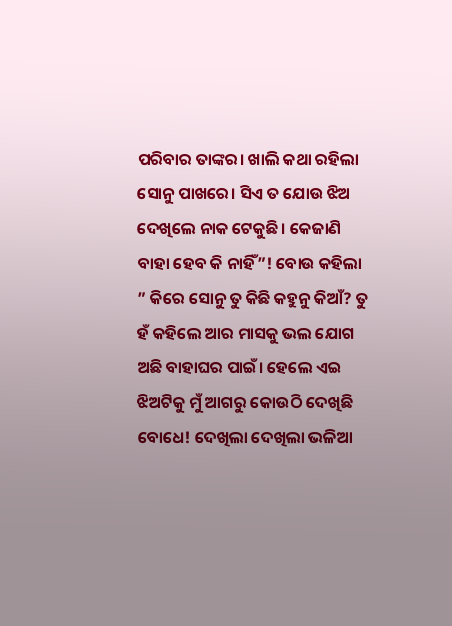ପରିବାର ତାଙ୍କର। ଖାଲି କଥା ରହିଲା ସୋନୁ ପାଖରେ। ସିଏ ତ ଯୋଉ ଝିଅ ଦେଖିଲେ ନାକ ଟେକୁଛି। କେଜାଣି ବାହା ହେବ କି ନାହିଁ”! ବୋଉ କହିଲା ” କିରେ ସୋନୁ ତୁ କିଛି କହୁନୁ କିଆଁ? ତୁ ହଁ କହିଲେ ଆର ମାସକୁ ଭଲ ଯୋଗ ଅଛି ବାହାଘର ପାଇଁ। ହେଲେ ଏଇ ଝିଅଟିକୁ ମୁଁ ଆଗରୁ କୋଉଠି ଦେଖିଛି ବୋଧେ! ଦେଖିଲା ଦେଖିଲା ଭଳିଆ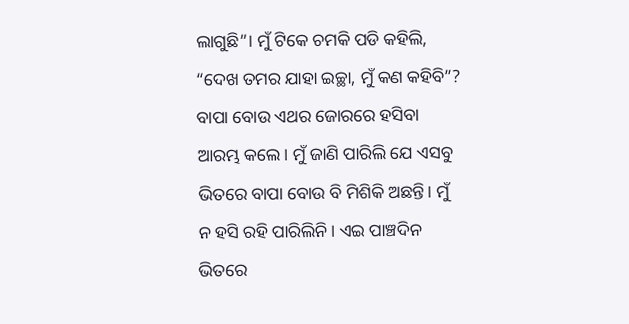ଲାଗୁଛି”। ମୁଁ ଟିକେ ଚମକି ପଡି କହିଲି, “ଦେଖ ତମର ଯାହା ଇଚ୍ଛା, ମୁଁ କଣ କହିବି”? ବାପା ବୋଉ ଏଥର ଜୋରରେ ହସିବା ଆରମ୍ଭ କଲେ। ମୁଁ ଜାଣି ପାରିଲି ଯେ ଏସବୁ ଭିତରେ ବାପା ବୋଉ ବି ମିଶିକି ଅଛନ୍ତି। ମୁଁ ନ ହସି ରହି ପାରିଲିନି। ଏଇ ପାଞ୍ଚଦିନ ଭିତରେ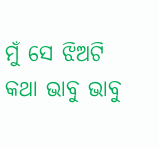ମୁଁ ସେ ଝିଅଟି କଥା ଭାବୁ ଭାବୁ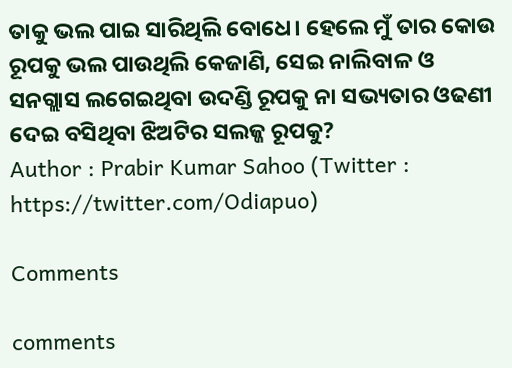ତାକୁ ଭଲ ପାଇ ସାରିଥିଲି ବୋଧେ। ହେଲେ ମୁଁ ତାର କୋଉ ରୂପକୁ ଭଲ ପାଉଥିଲି କେଜାଣି, ସେଇ ନାଲିବାଳ ଓ ସନଗ୍ଲାସ ଲଗେଇଥିବା ଉଦଣ୍ଡି ରୂପକୁ ନା ସଭ୍ୟତାର ଓଢଣୀ ଦେଇ ବସିଥିବା ଝିଅଟିର ସଲଜ୍ଜ ରୂପକୁ?
Author : Prabir Kumar Sahoo (Twitter : https://twitter.com/Odiapuo)

Comments

comments